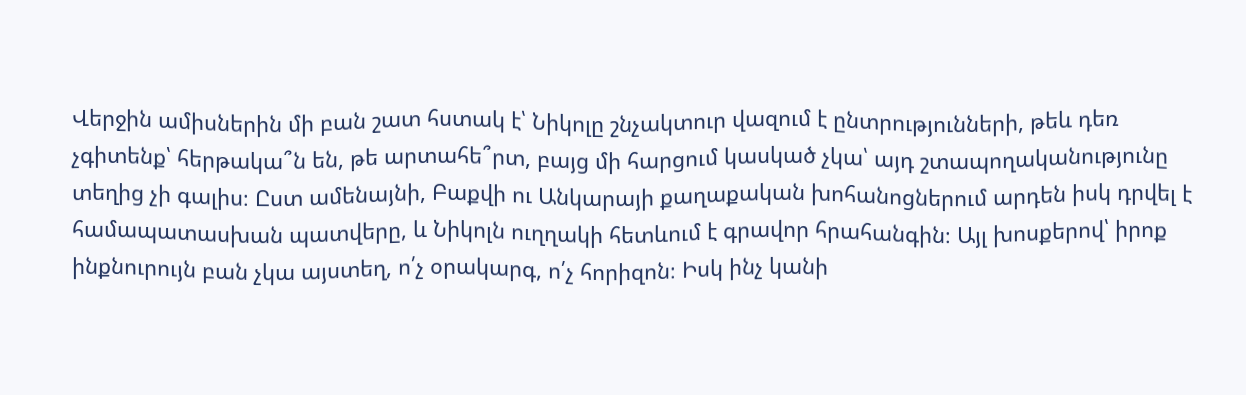Վերջին ամիսներին մի բան շատ հստակ է՝ Նիկոլը շնչակտուր վազում է ընտրությունների, թեև դեռ չգիտենք՝ հերթակա՞ն են, թե արտահե՞րտ, բայց մի հարցում կասկած չկա՝ այդ շտապողականությունը տեղից չի գալիս։ Ըստ ամենայնի, Բաքվի ու Անկարայի քաղաքական խոհանոցներում արդեն իսկ դրվել է համապատասխան պատվերը, և Նիկոլն ուղղակի հետևում է գրավոր հրահանգին։ Այլ խոսքերով՝ իրոք ինքնուրույն բան չկա այստեղ, ո՛չ օրակարգ, ո՛չ հորիզոն։ Իսկ ինչ կանի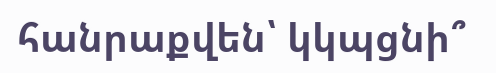հանրաքվեն՝ կկպցնի՞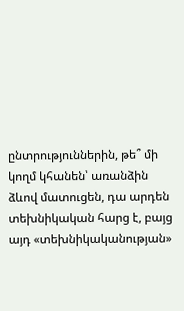ընտրություններին, թե՞ մի կողմ կհանեն՝ առանձին ձևով մատուցեն, դա արդեն տեխնիկական հարց է, բայց այդ «տեխնիկականության»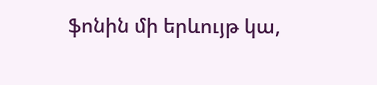ֆոնին մի երևույթ կա,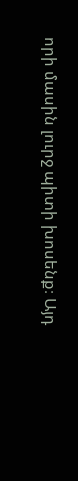որի մասին լուրջ պիտի խոսենք։ Այդ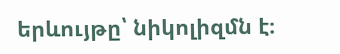երևույթը՝ նիկոլիզմն է։